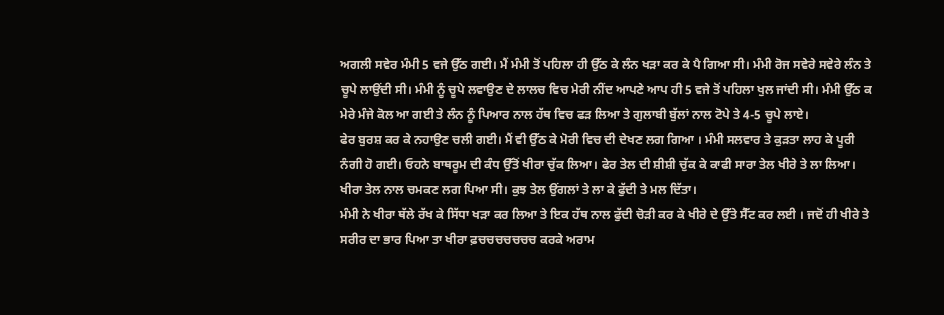ਅਗਲੀ ਸਵੇਰ ਮੰਮੀ 5 ਵਜੇ ਉੱਠ ਗਈ। ਮੈਂ ਮੰਮੀ ਤੋਂ ਪਹਿਲਾ ਹੀ ਉੱਠ ਕੇ ਲੰਨ ਖੜਾ ਕਰ ਕੇ ਪੈ ਗਿਆ ਸੀ। ਮੰਮੀ ਰੋਜ ਸਵੇਰੇ ਸਵੇਰੇ ਲੰਨ ਤੇ ਚੂਪੇ ਲਾਉਂਦੀ ਸੀ। ਮੰਮੀ ਨੂੰ ਚੂਪੇ ਲਵਾਉਣ ਦੇ ਲਾਲਚ ਵਿਚ ਮੇਰੀ ਨੀਂਦ ਆਪਣੇ ਆਪ ਹੀ 5 ਵਜੇ ਤੋਂ ਪਹਿਲਾ ਖੁਲ ਜਾਂਦੀ ਸੀ। ਮੰਮੀ ਉੱਠ ਕ ਮੇਰੇ ਮੰਜੇ ਕੋਲ ਆ ਗਈ ਤੇ ਲੰਨ ਨੂੰ ਪਿਆਰ ਨਾਲ ਹੱਥ ਵਿਚ ਫੜ ਲਿਆ ਤੇ ਗੁਲਾਬੀ ਬੁੱਲਾਂ ਨਾਲ ਟੋਪੇ ਤੇ 4-5 ਚੂਪੇ ਲਾਏ।
ਫੇਰ ਬੁਰਸ਼ ਕਰ ਕੇ ਨਹਾਉਣ ਚਲੀ ਗਈ। ਮੈਂ ਵੀ ਉੱਠ ਕੇ ਮੋਰੀ ਵਿਚ ਦੀ ਦੇਖਣ ਲਗ ਗਿਆ । ਮੰਮੀ ਸਲਵਾਰ ਤੇ ਕੁੜਤਾ ਲਾਹ ਕੇ ਪੂਰੀ ਨੰਗੀ ਹੋ ਗਈ। ਓਹਨੇ ਬਾਥਰੂਮ ਦੀ ਕੰਧ ਉੱਤੋਂ ਖੀਰਾ ਚੁੱਕ ਲਿਆ। ਫੇਰ ਤੇਲ ਦੀ ਸ਼ੀਸ਼ੀ ਚੁੱਕ ਕੇ ਕਾਫੀ ਸਾਰਾ ਤੇਲ ਖੀਰੇ ਤੇ ਲਾ ਲਿਆ। ਖੀਰਾ ਤੇਲ ਨਾਲ ਚਮਕਣ ਲਗ ਪਿਆ ਸੀ। ਕੁਝ ਤੇਲ ਉਂਗਲਾਂ ਤੇ ਲਾ ਕੇ ਫੁੱਦੀ ਤੇ ਮਲ ਦਿੱਤਾ।
ਮੰਮੀ ਨੇ ਖੀਰਾ ਥੱਲੇ ਰੱਖ ਕੇ ਸਿੱਧਾ ਖੜਾ ਕਰ ਲਿਆ ਤੇ ਇਕ ਹੱਥ ਨਾਲ ਫੁੱਦੀ ਚੋੜੀ ਕਰ ਕੇ ਖੀਰੇ ਦੇ ਉੱਤੇ ਸੈੱਟ ਕਰ ਲਈ । ਜਦੋਂ ਹੀ ਖੀਰੇ ਤੇ ਸਰੀਰ ਦਾ ਭਾਰ ਪਿਆ ਤਾ ਖੀਰਾ ਫ਼ਚਚਚਚਚਚਚ ਕਰਕੇ ਅਰਾਮ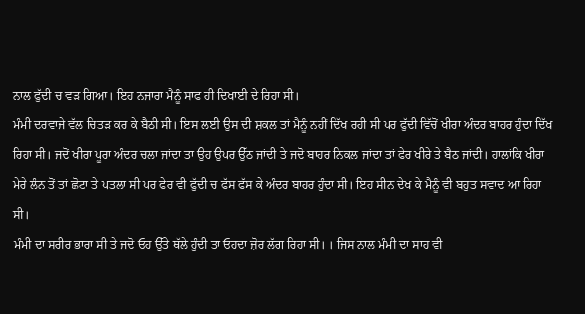ਨਾਲ ਫੁੱਦੀ ਚ ਵੜ ਗਿਆ। ਇਹ ਨਜਾਰਾ ਮੈਨੂੰ ਸਾਫ ਹੀ ਦਿਖਾਈ ਦੇ ਰਿਹਾ ਸੀ।
ਮੰਮੀ ਦਰਵਾਜੇ ਵੱਲ ਚਿਤੜ ਕਰ ਕੇ ਬੈਠੀ ਸੀ। ਇਸ ਲਈ ਉਸ ਦੀ ਸ਼ਕਲ ਤਾਂ ਮੈਨੂੰ ਨਹੀਂ ਦਿੱਖ ਰਹੀ ਸੀ ਪਰ ਫੁੱਦੀ ਵਿੱਚੋਂ ਖੀਰਾ ਅੰਦਰ ਬਾਹਰ ਹੁੰਦਾ ਦਿੱਖ ਰਿਹਾ ਸੀ। ਜਦੋਂ ਖੀਰਾ ਪੂਰਾ ਅੰਦਰ ਚਲਾ ਜਾਂਦਾ ਤਾ ਉਹ ਉਪਰ ਉੱਠ ਜਾਂਦੀ ਤੇ ਜਦੋ ਬਾਹਰ ਨਿਕਲ ਜਾਂਦਾ ਤਾਂ ਫੇਰ ਖੀਰੇ ਤੇ ਬੈਠ ਜਾਂਦੀ। ਹਾਲਾਂਕਿ ਖੀਰਾ ਮੇਰੇ ਲੰਨ ਤੋਂ ਤਾਂ ਛੋਟਾ ਤੇ ਪਤਲਾ ਸੀ ਪਰ ਫੇਰ ਵੀ ਫੁੱਦੀ ਚ ਫੱਸ ਫੱਸ ਕੇ ਅੰਦਰ ਬਾਹਰ ਹੁੰਦਾ ਸੀ। ਇਹ ਸੀਨ ਦੇਖ ਕੇ ਮੈਨੂੰ ਵੀ ਬਹੁਤ ਸਵਾਦ ਆ ਰਿਹਾ ਸੀ।
ਮੰਮੀ ਦਾ ਸਰੀਰ ਭਾਰਾ ਸੀ ਤੇ ਜਦੋ ਓਹ ਉੱਤੇ ਥੱਲੇ ਹੁੰਦੀ ਤਾ ਓਹਦਾ ਜ਼ੋਰ ਲੱਗ ਰਿਹਾ ਸੀ। । ਜਿਸ ਨਾਲ ਮੰਮੀ ਦਾ ਸਾਹ ਵੀ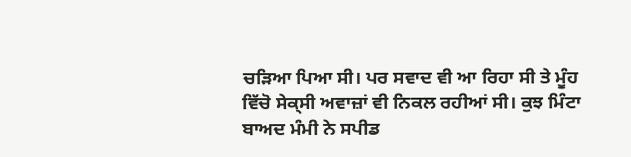ਚੜਿਆ ਪਿਆ ਸੀ। ਪਰ ਸਵਾਦ ਵੀ ਆ ਰਿਹਾ ਸੀ ਤੇ ਮੂੰਹ ਵਿੱਚੋ ਸੇਕ੍ਸੀ ਅਵਾਜ਼ਾਂ ਵੀ ਨਿਕਲ ਰਹੀਆਂ ਸੀ। ਕੁਝ ਮਿੰਟਾ ਬਾਅਦ ਮੰਮੀ ਨੇ ਸਪੀਡ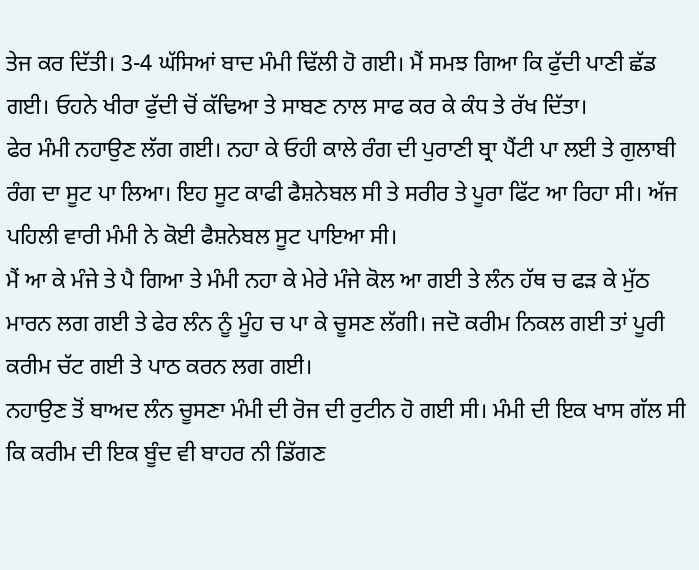ਤੇਜ ਕਰ ਦਿੱਤੀ। 3-4 ਘੱਸਿਆਂ ਬਾਦ ਮੰਮੀ ਢਿੱਲੀ ਹੋ ਗਈ। ਮੈਂ ਸਮਝ ਗਿਆ ਕਿ ਫੁੱਦੀ ਪਾਣੀ ਛੱਡ ਗਈ। ਓਹਨੇ ਖੀਰਾ ਫੁੱਦੀ ਚੋਂ ਕੱਢਿਆ ਤੇ ਸਾਬਣ ਨਾਲ ਸਾਫ ਕਰ ਕੇ ਕੰਧ ਤੇ ਰੱਖ ਦਿੱਤਾ।
ਫੇਰ ਮੰਮੀ ਨਹਾਉਣ ਲੱਗ ਗਈ। ਨਹਾ ਕੇ ਓਹੀ ਕਾਲੇ ਰੰਗ ਦੀ ਪੁਰਾਣੀ ਬ੍ਰਾ ਪੈਂਟੀ ਪਾ ਲਈ ਤੇ ਗੁਲਾਬੀ ਰੰਗ ਦਾ ਸੂਟ ਪਾ ਲਿਆ। ਇਹ ਸੂਟ ਕਾਫੀ ਫੈਸ਼ਨੇਬਲ ਸੀ ਤੇ ਸਰੀਰ ਤੇ ਪੂਰਾ ਫਿੱਟ ਆ ਰਿਹਾ ਸੀ। ਅੱਜ ਪਹਿਲੀ ਵਾਰੀ ਮੰਮੀ ਨੇ ਕੋਈ ਫੈਸ਼ਨੇਬਲ ਸੂਟ ਪਾਇਆ ਸੀ।
ਮੈਂ ਆ ਕੇ ਮੰਜੇ ਤੇ ਪੈ ਗਿਆ ਤੇ ਮੰਮੀ ਨਹਾ ਕੇ ਮੇਰੇ ਮੰਜੇ ਕੋਲ ਆ ਗਈ ਤੇ ਲੰਨ ਹੱਥ ਚ ਫੜ ਕੇ ਮੁੱਠ ਮਾਰਨ ਲਗ ਗਈ ਤੇ ਫੇਰ ਲੰਨ ਨੂੰ ਮੂੰਹ ਚ ਪਾ ਕੇ ਚੂਸਣ ਲੱਗੀ। ਜਦੋ ਕਰੀਮ ਨਿਕਲ ਗਈ ਤਾਂ ਪੂਰੀ ਕਰੀਮ ਚੱਟ ਗਈ ਤੇ ਪਾਠ ਕਰਨ ਲਗ ਗਈ।
ਨਹਾਉਣ ਤੋਂ ਬਾਅਦ ਲੰਨ ਚੂਸਣਾ ਮੰਮੀ ਦੀ ਰੋਜ ਦੀ ਰੁਟੀਨ ਹੋ ਗਈ ਸੀ। ਮੰਮੀ ਦੀ ਇਕ ਖਾਸ ਗੱਲ ਸੀ ਕਿ ਕਰੀਮ ਦੀ ਇਕ ਬੂੰਦ ਵੀ ਬਾਹਰ ਨੀ ਡਿੱਗਣ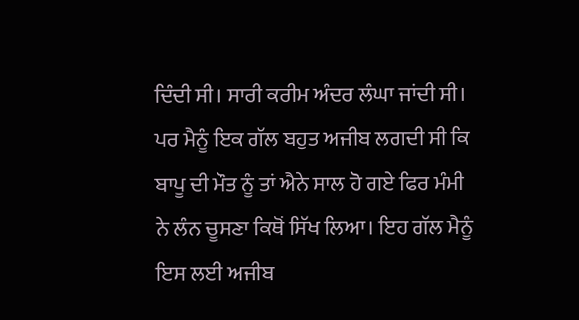ਦਿੰਦੀ ਸੀ। ਸਾਰੀ ਕਰੀਮ ਅੰਦਰ ਲੰਘਾ ਜਾਂਦੀ ਸੀ। ਪਰ ਮੈਨੂੰ ਇਕ ਗੱਲ ਬਹੁਤ ਅਜੀਬ ਲਗਦੀ ਸੀ ਕਿ ਬਾਪੂ ਦੀ ਮੌਤ ਨੂੰ ਤਾਂ ਐਨੇ ਸਾਲ ਹੋ ਗਏ ਫਿਰ ਮੰਮੀ ਨੇ ਲੰਨ ਚੂਸਣਾ ਕਿਥੋਂ ਸਿੱਖ ਲਿਆ। ਇਹ ਗੱਲ ਮੈਨੂੰ ਇਸ ਲਈ ਅਜੀਬ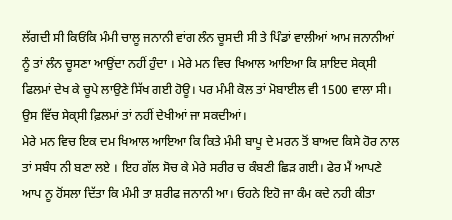ਲੱਗਦੀ ਸੀ ਕਿਓਂਕਿ ਮੰਮੀ ਚਾਲੂ ਜਨਾਨੀ ਵਾਂਗ ਲੰਨ ਚੂਸਦੀ ਸੀ ਤੇ ਪਿੰਡਾਂ ਵਾਲੀਆਂ ਆਮ ਜਨਾਨੀਆਂ ਨੂੰ ਤਾਂ ਲੰਨ ਚੂਸਣਾ ਆਉਂਦਾ ਨਹੀਂ ਹੁੰਦਾ । ਮੇਰੇ ਮਨ ਵਿਚ ਖਿਆਲ ਆਇਆ ਕਿ ਸ਼ਾਇਦ ਸੇਕ੍ਸੀ ਫਿਲਮਾਂ ਦੇਖ ਕੇ ਚੂਪੇ ਲਾਉਣੇ ਸਿੱਖ ਗਈ ਹੋਊ। ਪਰ ਮੰਮੀ ਕੋਲ ਤਾਂ ਮੋਬਾਈਲ ਵੀ 1500 ਵਾਲਾ ਸੀ। ਉਸ ਵਿੱਚ ਸੇਕ੍ਸੀ ਫ਼ਿਲਮਾਂ ਤਾਂ ਨਹੀਂ ਦੇਖੀਆਂ ਜਾ ਸਕਦੀਆਂ।
ਮੇਰੇ ਮਨ ਵਿਚ ਇਕ ਦਮ ਖਿਆਲ ਆਇਆ ਕਿ ਕਿਤੇ ਮੰਮੀ ਬਾਪੂ ਦੇ ਮਰਨ ਤੋਂ ਬਾਅਦ ਕਿਸੇ ਹੋਰ ਨਾਲ ਤਾਂ ਸਬੰਧ ਨੀ ਬਣਾ ਲਏ । ਇਹ ਗੱਲ ਸੋਚ ਕੇ ਮੇਰੇ ਸਰੀਰ ਚ ਕੰਬਣੀ ਛਿੜ ਗਈ। ਫੇਰ ਮੈਂ ਆਪਣੇ ਆਪ ਨੂ ਹੋਂਸਲਾ ਦਿੱਤਾ ਕਿ ਮੰਮੀ ਤਾ ਸ਼ਰੀਫ ਜਨਾਨੀ ਆ। ਓਹਨੇ ਇਹੋ ਜਾ ਕੰਮ ਕਦੇ ਨਹੀ ਕੀਤਾ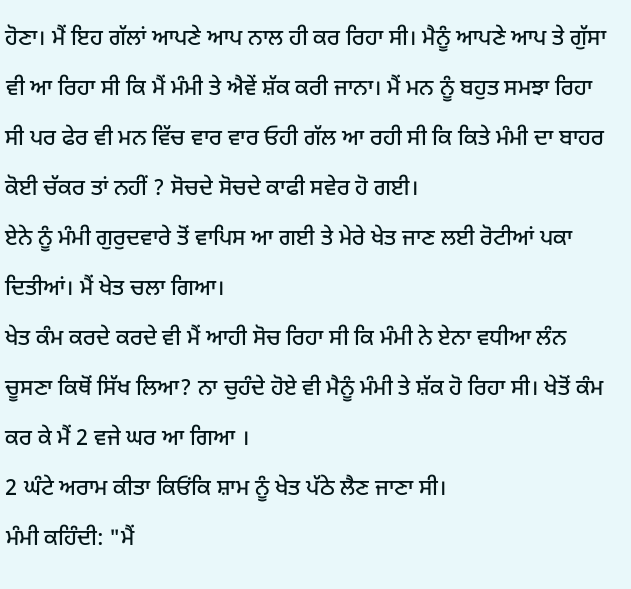ਹੋਣਾ। ਮੈਂ ਇਹ ਗੱਲਾਂ ਆਪਣੇ ਆਪ ਨਾਲ ਹੀ ਕਰ ਰਿਹਾ ਸੀ। ਮੈਨੂੰ ਆਪਣੇ ਆਪ ਤੇ ਗੁੱਸਾ ਵੀ ਆ ਰਿਹਾ ਸੀ ਕਿ ਮੈਂ ਮੰਮੀ ਤੇ ਐਵੇਂ ਸ਼ੱਕ ਕਰੀ ਜਾਨਾ। ਮੈਂ ਮਨ ਨੂੰ ਬਹੁਤ ਸਮਝਾ ਰਿਹਾ ਸੀ ਪਰ ਫੇਰ ਵੀ ਮਨ ਵਿੱਚ ਵਾਰ ਵਾਰ ਓਹੀ ਗੱਲ ਆ ਰਹੀ ਸੀ ਕਿ ਕਿਤੇ ਮੰਮੀ ਦਾ ਬਾਹਰ ਕੋਈ ਚੱਕਰ ਤਾਂ ਨਹੀਂ ? ਸੋਚਦੇ ਸੋਚਦੇ ਕਾਫੀ ਸਵੇਰ ਹੋ ਗਈ।
ਏਨੇ ਨੂੰ ਮੰਮੀ ਗੁਰੁਦਵਾਰੇ ਤੋਂ ਵਾਪਿਸ ਆ ਗਈ ਤੇ ਮੇਰੇ ਖੇਤ ਜਾਣ ਲਈ ਰੋਟੀਆਂ ਪਕਾ ਦਿਤੀਆਂ। ਮੈਂ ਖੇਤ ਚਲਾ ਗਿਆ।
ਖੇਤ ਕੰਮ ਕਰਦੇ ਕਰਦੇ ਵੀ ਮੈਂ ਆਹੀ ਸੋਚ ਰਿਹਾ ਸੀ ਕਿ ਮੰਮੀ ਨੇ ਏਨਾ ਵਧੀਆ ਲੰਨ ਚੂਸਣਾ ਕਿਥੋਂ ਸਿੱਖ ਲਿਆ? ਨਾ ਚੁਹੰਦੇ ਹੋਏ ਵੀ ਮੈਨੂੰ ਮੰਮੀ ਤੇ ਸ਼ੱਕ ਹੋ ਰਿਹਾ ਸੀ। ਖੇਤੋਂ ਕੰਮ ਕਰ ਕੇ ਮੈਂ 2 ਵਜੇ ਘਰ ਆ ਗਿਆ ।
2 ਘੰਟੇ ਅਰਾਮ ਕੀਤਾ ਕਿਓਂਕਿ ਸ਼ਾਮ ਨੂੰ ਖੇਤ ਪੱਠੇ ਲੈਣ ਜਾਣਾ ਸੀ।
ਮੰਮੀ ਕਹਿੰਦੀ: "ਮੈਂ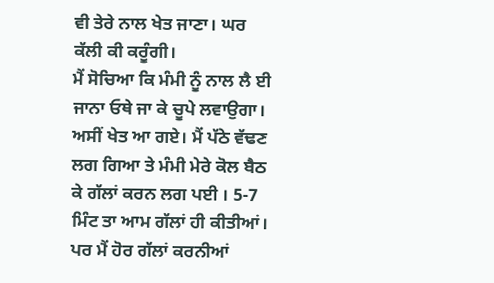ਵੀ ਤੇਰੇ ਨਾਲ ਖੇਤ ਜਾਣਾ। ਘਰ ਕੱਲੀ ਕੀ ਕਰੂੰਗੀ।
ਮੈਂ ਸੋਚਿਆ ਕਿ ਮੰਮੀ ਨੂੰ ਨਾਲ ਲੈ ਈ ਜਾਨਾ ਓਥੇ ਜਾ ਕੇ ਚੂਪੇ ਲਵਾਉਗਾ।
ਅਸੀਂ ਖੇਤ ਆ ਗਏ। ਮੈਂ ਪੱਠੇ ਵੱਢਣ ਲਗ ਗਿਆ ਤੇ ਮੰਮੀ ਮੇਰੇ ਕੋਲ ਬੈਠ ਕੇ ਗੱਲਾਂ ਕਰਨ ਲਗ ਪਈ । 5-7 ਮਿੰਟ ਤਾ ਆਮ ਗੱਲਾਂ ਹੀ ਕੀਤੀਆਂ। ਪਰ ਮੈਂ ਹੋਰ ਗੱਲਾਂ ਕਰਨੀਆਂ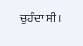ਚੁਹੰਦਾ ਸੀ।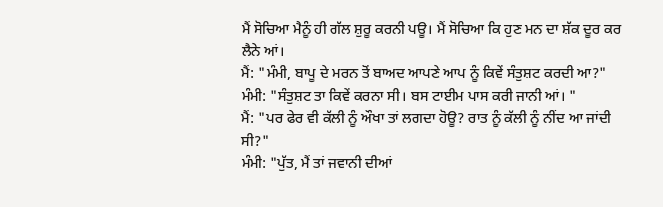ਮੈਂ ਸੋਚਿਆ ਮੈਨੂੰ ਹੀ ਗੱਲ ਸ਼ੁਰੂ ਕਰਨੀ ਪਊ। ਮੈਂ ਸੋਚਿਆ ਕਿ ਹੁਣ ਮਨ ਦਾ ਸ਼ੱਕ ਦੂਰ ਕਰ ਲੈਨੇ ਆਂ।
ਮੈਂ: "ਮੰਮੀ, ਬਾਪੂ ਦੇ ਮਰਨ ਤੋਂ ਬਾਅਦ ਆਪਣੇ ਆਪ ਨੂੰ ਕਿਵੇਂ ਸੰਤੁਸ਼ਟ ਕਰਦੀ ਆ?"
ਮੰਮੀ: "ਸੰਤੁਸ਼ਟ ਤਾ ਕਿਵੇਂ ਕਰਨਾ ਸੀ। ਬਸ ਟਾਈਮ ਪਾਸ ਕਰੀ ਜਾਨੀ ਆਂ। "
ਮੈਂ: "ਪਰ ਫੇਰ ਵੀ ਕੱਲੀ ਨੂੰ ਔਖਾ ਤਾਂ ਲਗਦਾ ਹੋਊ? ਰਾਤ ਨੂੰ ਕੱਲੀ ਨੂੰ ਨੀਂਦ ਆ ਜਾਂਦੀ ਸੀ?"
ਮੰਮੀ: "ਪੁੱਤ, ਮੈਂ ਤਾਂ ਜਵਾਨੀ ਦੀਆਂ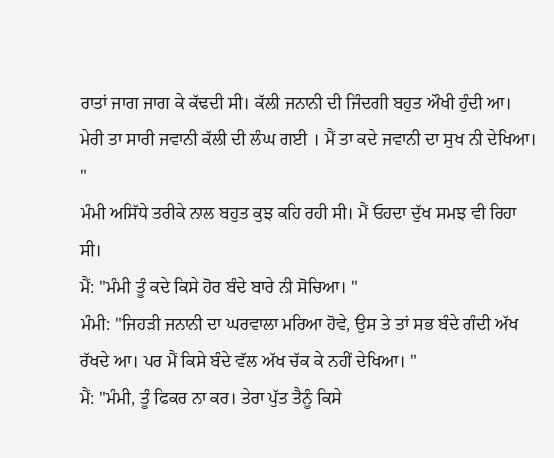ਰਾਤਾਂ ਜਾਗ ਜਾਗ ਕੇ ਕੱਢਦੀ ਸੀ। ਕੱਲੀ ਜਨਾਨੀ ਦੀ ਜਿੰਦਗੀ ਬਹੁਤ ਔਖੀ ਹੁੰਦੀ ਆ। ਮੇਰੀ ਤਾ ਸਾਰੀ ਜਵਾਨੀ ਕੱਲੀ ਦੀ ਲੰਘ ਗਈ । ਮੈਂ ਤਾ ਕਦੇ ਜਵਾਨੀ ਦਾ ਸੁਖ ਨੀ ਦੇਖਿਆ। "
ਮੰਮੀ ਅਸਿੱਧੇ ਤਰੀਕੇ ਨਾਲ ਬਹੁਤ ਕੁਝ ਕਹਿ ਰਹੀ ਸੀ। ਮੈਂ ਓਹਦਾ ਦੁੱਖ ਸਮਝ ਵੀ ਰਿਹਾ ਸੀ।
ਮੈਂ: "ਮੰਮੀ ਤੂੰ ਕਦੇ ਕਿਸੇ ਹੋਰ ਬੰਦੇ ਬਾਰੇ ਨੀ ਸੋਚਿਆ। "
ਮੰਮੀ: "ਜਿਹੜੀ ਜਨਾਨੀ ਦਾ ਘਰਵਾਲਾ ਮਰਿਆ ਹੋਵੇ, ਉਸ ਤੇ ਤਾਂ ਸਭ ਬੰਦੇ ਗੰਦੀ ਅੱਖ ਰੱਖਦੇ ਆ। ਪਰ ਮੈਂ ਕਿਸੇ ਬੰਦੇ ਵੱਲ ਅੱਖ ਚੱਕ ਕੇ ਨਹੀਂ ਦੇਖਿਆ। "
ਮੈਂ: "ਮੰਮੀ, ਤੂੰ ਫਿਕਰ ਨਾ ਕਰ। ਤੇਰਾ ਪੁੱਤ ਤੈਨੂੰ ਕਿਸੇ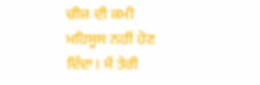ਚੀਜ਼ ਦੀ ਕਮੀ ਮਹਿਸੂਸ ਨਹੀਂ ਹੋਣ ਦਿੰਦਾ। ਮੈਂ ਤੇਰੀ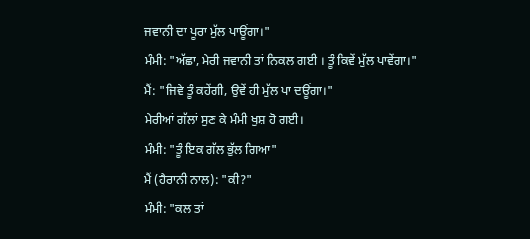ਜਵਾਨੀ ਦਾ ਪੂਰਾ ਮੁੱਲ ਪਾਊਂਗਾ।"
ਮੰਮੀ: "ਅੱਛਾ, ਮੇਰੀ ਜਵਾਨੀ ਤਾਂ ਨਿਕਲ ਗਈ । ਤੂੰ ਕਿਵੇਂ ਮੁੱਲ ਪਾਵੇਂਗਾ।"
ਮੈਂ: "ਜਿਵੇ ਤੂੰ ਕਹੇਂਗੀ, ਉਵੇਂ ਹੀ ਮੁੱਲ ਪਾ ਦਊਂਗਾ।"
ਮੇਰੀਆਂ ਗੱਲਾਂ ਸੁਣ ਕੇ ਮੰਮੀ ਖੁਸ਼ ਹੋ ਗਈ।
ਮੰਮੀ: "ਤੂੰ ਇਕ ਗੱਲ ਭੁੱਲ ਗਿਆ"
ਮੈਂ (ਹੈਰਾਨੀ ਨਾਲ): "ਕੀ?"
ਮੰਮੀ: "ਕਲ ਤਾਂ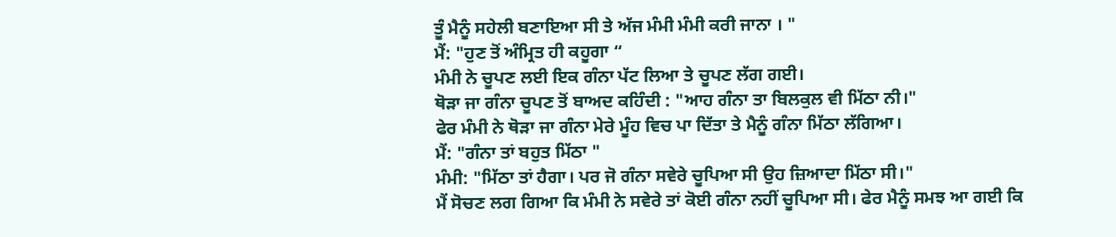ਤੂੰ ਮੈਨੂੰ ਸਹੇਲੀ ਬਣਾਇਆ ਸੀ ਤੇ ਅੱਜ ਮੰਮੀ ਮੰਮੀ ਕਰੀ ਜਾਨਾ । "
ਮੈਂ: "ਹੁਣ ਤੋਂ ਅੰਮ੍ਰਿਤ ਹੀ ਕਹੂਗਾ “
ਮੰਮੀ ਨੇ ਚੂਪਣ ਲਈ ਇਕ ਗੰਨਾ ਪੱਟ ਲਿਆ ਤੇ ਚੂਪਣ ਲੱਗ ਗਈ।
ਥੋੜਾ ਜਾ ਗੰਨਾ ਚੂਪਣ ਤੋਂ ਬਾਅਦ ਕਹਿੰਦੀ : "ਆਹ ਗੰਨਾ ਤਾ ਬਿਲਕੁਲ ਵੀ ਮਿੱਠਾ ਨੀ।"
ਫੇਰ ਮੰਮੀ ਨੇ ਥੋੜਾ ਜਾ ਗੰਨਾ ਮੇਰੇ ਮੂੰਹ ਵਿਚ ਪਾ ਦਿੱਤਾ ਤੇ ਮੈਨੂੰ ਗੰਨਾ ਮਿੱਠਾ ਲੱਗਿਆ।
ਮੈਂ: "ਗੰਨਾ ਤਾਂ ਬਹੁਤ ਮਿੱਠਾ "
ਮੰਮੀ: "ਮਿੱਠਾ ਤਾਂ ਹੈਗਾ। ਪਰ ਜੋ ਗੰਨਾ ਸਵੇਰੇ ਚੂਪਿਆ ਸੀ ਉਹ ਜ਼ਿਆਦਾ ਮਿੱਠਾ ਸੀ।"
ਮੈਂ ਸੋਚਣ ਲਗ ਗਿਆ ਕਿ ਮੰਮੀ ਨੇ ਸਵੇਰੇ ਤਾਂ ਕੋਈ ਗੰਨਾ ਨਹੀਂ ਚੂਪਿਆ ਸੀ। ਫੇਰ ਮੈਨੂੰ ਸਮਝ ਆ ਗਈ ਕਿ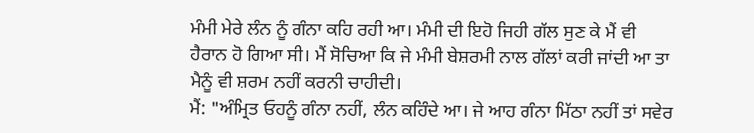ਮੰਮੀ ਮੇਰੇ ਲੰਨ ਨੂੰ ਗੰਨਾ ਕਹਿ ਰਹੀ ਆ। ਮੰਮੀ ਦੀ ਇਹੋ ਜਿਹੀ ਗੱਲ ਸੁਣ ਕੇ ਮੈਂ ਵੀ ਹੈਰਾਨ ਹੋ ਗਿਆ ਸੀ। ਮੈਂ ਸੋਚਿਆ ਕਿ ਜੇ ਮੰਮੀ ਬੇਸ਼ਰਮੀ ਨਾਲ ਗੱਲਾਂ ਕਰੀ ਜਾਂਦੀ ਆ ਤਾ ਮੈਨੂੰ ਵੀ ਸ਼ਰਮ ਨਹੀਂ ਕਰਨੀ ਚਾਹੀਦੀ।
ਮੈਂ: "ਅੰਮ੍ਰਿਤ ਓਹਨੂੰ ਗੰਨਾ ਨਹੀਂ, ਲੰਨ ਕਹਿੰਦੇ ਆ। ਜੇ ਆਹ ਗੰਨਾ ਮਿੱਠਾ ਨਹੀਂ ਤਾਂ ਸਵੇਰ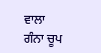ਵਾਲਾ ਗੰਨਾ ਚੂਪ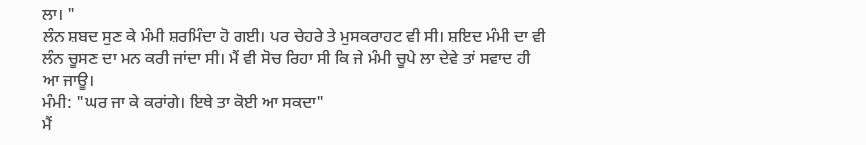ਲਾ। "
ਲੰਨ ਸ਼ਬਦ ਸੁਣ ਕੇ ਮੰਮੀ ਸ਼ਰਮਿੰਦਾ ਹੋ ਗਈ। ਪਰ ਚੇਹਰੇ ਤੇ ਮੁਸਕਰਾਹਟ ਵੀ ਸੀ। ਸ਼ਇਦ ਮੰਮੀ ਦਾ ਵੀ ਲੰਨ ਚੂਸਣ ਦਾ ਮਨ ਕਰੀ ਜਾਂਦਾ ਸੀ। ਮੈਂ ਵੀ ਸੋਚ ਰਿਹਾ ਸੀ ਕਿ ਜੇ ਮੰਮੀ ਚੂਪੇ ਲਾ ਦੇਵੇ ਤਾਂ ਸਵਾਦ ਹੀ ਆ ਜਾਊ।
ਮੰਮੀ: "ਘਰ ਜਾ ਕੇ ਕਰਾਂਗੇ। ਇਥੇ ਤਾ ਕੋਈ ਆ ਸਕਦਾ"
ਮੈਂ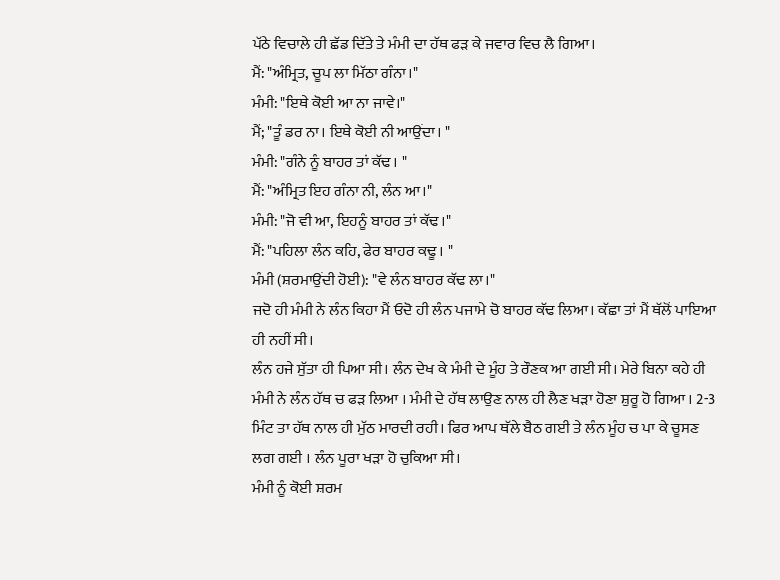ਪੱਠੇ ਵਿਚਾਲੇ ਹੀ ਛੱਡ ਦਿੱਤੇ ਤੇ ਮੰਮੀ ਦਾ ਹੱਥ ਫੜ ਕੇ ਜਵਾਰ ਵਿਚ ਲੈ ਗਿਆ।
ਮੈਂ: "ਅੰਮ੍ਰਿਤ, ਚੂਪ ਲਾ ਮਿੱਠਾ ਗੰਨਾ।"
ਮੰਮੀ: "ਇਥੇ ਕੋਈ ਆ ਨਾ ਜਾਵੇ।"
ਮੈਂ; "ਤੂੰ ਡਰ ਨਾ। ਇਥੇ ਕੋਈ ਨੀ ਆਉਂਦਾ। "
ਮੰਮੀ: "ਗੰਨੇ ਨੂੰ ਬਾਹਰ ਤਾਂ ਕੱਢ। "
ਮੈਂ: "ਅੰਮ੍ਰਿਤ ਇਹ ਗੰਨਾ ਨੀ, ਲੰਨ ਆ।"
ਮੰਮੀ: "ਜੋ ਵੀ ਆ, ਇਹਨੂੰ ਬਾਹਰ ਤਾਂ ਕੱਢ।"
ਮੈਂ: "ਪਹਿਲਾ ਲੰਨ ਕਹਿ, ਫੇਰ ਬਾਹਰ ਕਢੂ। "
ਮੰਮੀ (ਸ਼ਰਮਾਉਂਦੀ ਹੋਈ): "ਵੇ ਲੰਨ ਬਾਹਰ ਕੱਢ ਲਾ।"
ਜਦੋ ਹੀ ਮੰਮੀ ਨੇ ਲੰਨ ਕਿਹਾ ਮੈਂ ਓਦੋ ਹੀ ਲੰਨ ਪਜਾਮੇ ਚੋ ਬਾਹਰ ਕੱਢ ਲਿਆ। ਕੱਛਾ ਤਾਂ ਮੈਂ ਥੱਲੋਂ ਪਾਇਆ ਹੀ ਨਹੀਂ ਸੀ।
ਲੰਨ ਹਜੇ ਸੁੱਤਾ ਹੀ ਪਿਆ ਸੀ। ਲੰਨ ਦੇਖ ਕੇ ਮੰਮੀ ਦੇ ਮੂੰਹ ਤੇ ਰੌਣਕ ਆ ਗਈ ਸੀ। ਮੇਰੇ ਬਿਨਾ ਕਹੇ ਹੀ ਮੰਮੀ ਨੇ ਲੰਨ ਹੱਥ ਚ ਫੜ ਲਿਆ । ਮੰਮੀ ਦੇ ਹੱਥ ਲਾਉਣ ਨਾਲ ਹੀ ਲੈਣ ਖੜਾ ਹੋਣਾ ਸ਼ੁਰੂ ਹੋ ਗਿਆ । 2-3 ਮਿੰਟ ਤਾ ਹੱਥ ਨਾਲ ਹੀ ਮੁੱਠ ਮਾਰਦੀ ਰਹੀ। ਫਿਰ ਆਪ ਥੱਲੇ ਬੈਠ ਗਈ ਤੇ ਲੰਨ ਮੂੰਹ ਚ ਪਾ ਕੇ ਚੂਸਣ ਲਗ ਗਈ । ਲੰਨ ਪੂਰਾ ਖੜਾ ਹੋ ਚੁਕਿਆ ਸੀ।
ਮੰਮੀ ਨੂੰ ਕੋਈ ਸ਼ਰਮ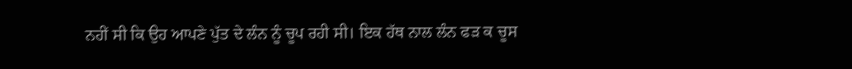ਨਹੀਂ ਸੀ ਕਿ ਉਹ ਆਪਣੇ ਪੁੱਤ ਦੇ ਲੰਨ ਨੂੰ ਚੂਪ ਰਹੀ ਸੀ। ਇਕ ਹੱਥ ਨਾਲ ਲੰਨ ਫੜ ਕ ਚੂਸ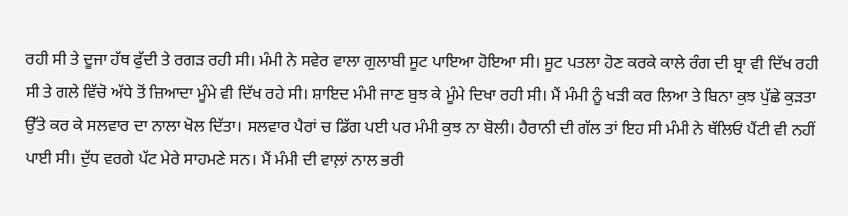ਰਹੀ ਸੀ ਤੇ ਦੂਜਾ ਹੱਥ ਫੁੱਦੀ ਤੇ ਰਗੜ ਰਹੀ ਸੀ। ਮੰਮੀ ਨੇ ਸਵੇਰ ਵਾਲਾ ਗੁਲਾਬੀ ਸੂਟ ਪਾਇਆ ਹੋਇਆ ਸੀ। ਸੂਟ ਪਤਲਾ ਹੋਣ ਕਰਕੇ ਕਾਲੇ ਰੰਗ ਦੀ ਬ੍ਰਾ ਵੀ ਦਿੱਖ ਰਹੀ ਸੀ ਤੇ ਗਲੇ ਵਿੱਚੋ ਅੱਧੇ ਤੋਂ ਜ਼ਿਆਦਾ ਮੂੰਮੇ ਵੀ ਦਿੱਖ ਰਹੇ ਸੀ। ਸ਼ਾਇਦ ਮੰਮੀ ਜਾਣ ਬੁਝ ਕੇ ਮੂੰਮੇ ਦਿਖਾ ਰਹੀ ਸੀ। ਮੈਂ ਮੰਮੀ ਨੂੰ ਖੜੀ ਕਰ ਲਿਆ ਤੇ ਬਿਨਾ ਕੁਝ ਪੁੱਛੇ ਕੁੜਤਾ ਉੱਤੇ ਕਰ ਕੇ ਸਲਵਾਰ ਦਾ ਨਾਲਾ ਖੋਲ ਦਿੱਤਾ। ਸਲਵਾਰ ਪੈਰਾਂ ਚ ਡਿੱਗ ਪਈ ਪਰ ਮੰਮੀ ਕੁਝ ਨਾ ਬੋਲੀ। ਹੈਰਾਨੀ ਦੀ ਗੱਲ ਤਾਂ ਇਹ ਸੀ ਮੰਮੀ ਨੇ ਥੱਲਿਓਂ ਪੈਂਟੀ ਵੀ ਨਹੀਂ ਪਾਈ ਸੀ। ਦੁੱਧ ਵਰਗੇ ਪੱਟ ਮੇਰੇ ਸਾਹਮਣੇ ਸਨ। ਮੈਂ ਮੰਮੀ ਦੀ ਵਾਲ਼ਾਂ ਨਾਲ ਭਰੀ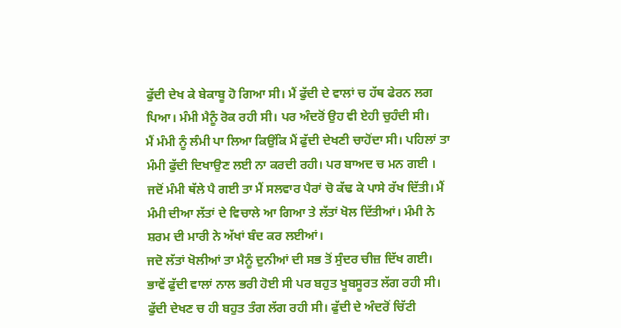ਫੁੱਦੀ ਦੇਖ ਕੇ ਬੇਕਾਬੂ ਹੋ ਗਿਆ ਸੀ। ਮੈਂ ਫੁੱਦੀ ਦੇ ਵਾਲਾਂ ਚ ਹੱਥ ਫੇਰਨ ਲਗ ਪਿਆ। ਮੰਮੀ ਮੈਨੂੰ ਰੋਕ ਰਹੀ ਸੀ। ਪਰ ਅੰਦਰੋਂ ਉਹ ਵੀ ਏਹੀ ਚੁਹੰਦੀ ਸੀ।
ਮੈਂ ਮੰਮੀ ਨੂੰ ਲੰਮੀ ਪਾ ਲਿਆ ਕਿਉਂਕਿ ਮੈਂ ਫੁੱਦੀ ਦੇਖਣੀ ਚਾਹੋਂਦਾ ਸੀ। ਪਹਿਲਾਂ ਤਾ ਮੰਮੀ ਫੁੱਦੀ ਦਿਖਾਉਣ ਲਈ ਨਾ ਕਰਦੀ ਰਹੀ। ਪਰ ਬਾਅਦ ਚ ਮਨ ਗਈ । ਜਦੋਂ ਮੰਮੀ ਥੱਲੇ ਪੈ ਗਈ ਤਾ ਮੈਂ ਸਲਵਾਰ ਪੈਰਾਂ ਚੋ ਕੱਢ ਕੇ ਪਾਸੇ ਰੱਖ ਦਿੱਤੀ। ਮੈਂ ਮੰਮੀ ਦੀਆ ਲੱਤਾਂ ਦੇ ਵਿਚਾਲੇ ਆ ਗਿਆ ਤੇ ਲੱਤਾਂ ਖੋਲ ਦਿੱਤੀਆਂ। ਮੰਮੀ ਨੇ ਸ਼ਰਮ ਦੀ ਮਾਰੀ ਨੇ ਅੱਖਾਂ ਬੰਦ ਕਰ ਲਈਆਂ।
ਜਦੋ ਲੱਤਾਂ ਖੋਲੀਆਂ ਤਾ ਮੈਨੂੰ ਦੁਨੀਆਂ ਦੀ ਸਭ ਤੋਂ ਸੁੰਦਰ ਚੀਜ਼ ਦਿੱਖ ਗਈ। ਭਾਵੇਂ ਫੁੱਦੀ ਵਾਲਾਂ ਨਾਲ ਭਰੀ ਹੋਈ ਸੀ ਪਰ ਬਹੁਤ ਖੂਬਸੂਰਤ ਲੱਗ ਰਹੀ ਸੀ। ਫੁੱਦੀ ਦੇਖਣ ਚ ਹੀ ਬਹੁਤ ਤੰਗ ਲੱਗ ਰਹੀ ਸੀ। ਫੁੱਦੀ ਦੇ ਅੰਦਰੋਂ ਚਿੱਟੀ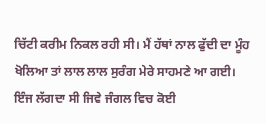ਚਿੱਟੀ ਕਰੀਮ ਨਿਕਲ ਰਹੀ ਸੀ। ਮੈਂ ਹੱਥਾਂ ਨਾਲ ਫੁੱਦੀ ਦਾ ਮੂੰਹ ਖੋਲਿਆ ਤਾਂ ਲਾਲ ਲਾਲ ਸੁਰੰਗ ਮੇਰੇ ਸਾਹਮਣੇ ਆ ਗਈ। ਇੰਜ ਲੱਗਦਾ ਸੀ ਜਿਵੇ ਜੰਗਲ ਵਿਚ ਕੋਈ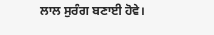ਲਾਲ ਸੁਰੰਗ ਬਣਾਈ ਹੋਵੇ।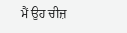ਮੈਂ ਉਹ ਚੀਜ਼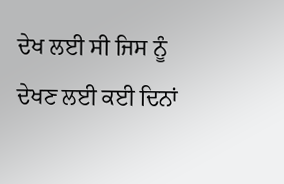ਦੇਖ ਲਈ ਸੀ ਜਿਸ ਨੂੰ ਦੇਖਣ ਲਈ ਕਈ ਦਿਨਾਂ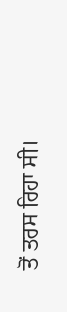ਤੋਂ ਤਰਸ ਰਿਹਾ ਸੀ।